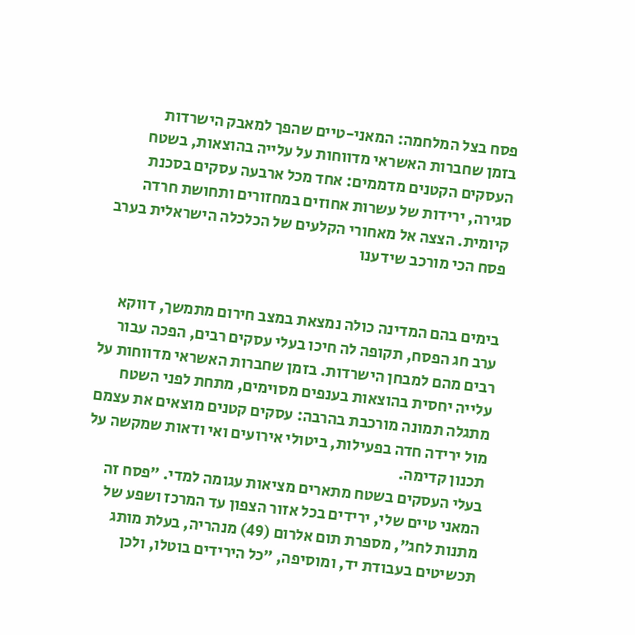פסח בצל המלחמה: המאני-טיים שהפך למאבק הישרדות
בזמן שחברות האשראי מדווחות על עלייה בהוצאות, בשטח העסקים הקטנים מדממים: אחד מכל ארבעה עסקים בסכנת סגירה, ירידות של עשרות אחוזים במחזורים ותחושת חרדה קיומית. הצצה אל מאחורי הקלעים של הכלכלה הישראלית בערב פסח הכי מורכב שידענו


בימים בהם המדינה כולה נמצאת במצב חירום מתמשך, דווקא ערב חג הפסח, תקופה לה חיכו בעלי עסקים רבים, הפכה עבור רבים מהם למבחן הישרדות. בזמן שחברות האשראי מדווחות על עלייה יחסית בהוצאות בענפים מסוימים, מתחת לפני השטח מתגלה תמונה מורכבת בהרבה: עסקים קטנים מוצאים את עצמם מול ירידה חדה בפעילות, ביטולי אירועים ואי ודאות שמקשה על תכנון קדימה.
בעלי העסקים בשטח מתארים מציאות עגומה למדי. ״פסח זה המאני טיים שלי, ירידים בכל אזור הצפון עד המרכז ושפע של מתנות לחג״, מספרת תום אלרום (49) מנהריה, בעלת מותג תכשיטים בעבודת יד, ומוסיפה, ״כל הירידים בוטלו, ולכן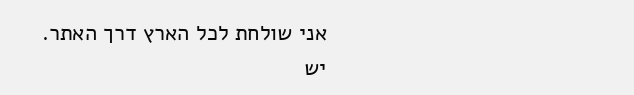אני שולחת לכל הארץ דרך האתר. יש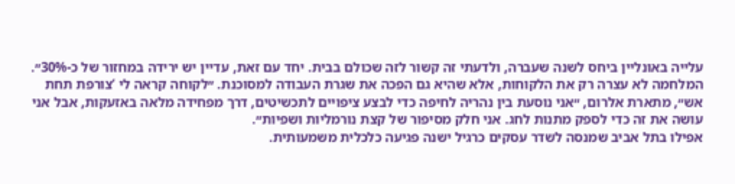עלייה באונליין ביחס לשנה שעברה, ולדעתי זה קשור לזה שכולם בבית. יחד עם זאת, עדיין יש ירידה במחזור של כ-30%״.
המלחמה לא עצרה רק את הלקוחות, אלא שהיא גם הפכה את שגרת העבודה למסוכנת. ״לקוחה קראה לי ‘צורפת תחת אש״, מתארת אלרום, ״אני נוסעת בין נהריה לחיפה כדי לבצע ציפויים לתכשיטים, דרך מפחידה מלאה באזעקות, אבל אני עושה את זה כדי לספק מתנות לחג. אני חלק מסיפור של קצת נורמליות ושפיות״.
אפילו בתל אביב שמנסה לשדר עסקים כרגיל ישנה פגיעה כלכלית משמעותית.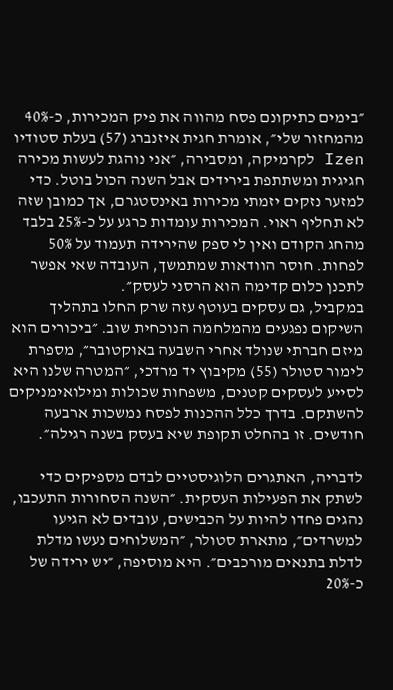״בימים כתיקונם פסח מהווה את פיק המכירות, כ-40% מהמחזור שלי״, אומרת חגית איזנברג (57) בעלת סטודיו Izen לקרמיקה, ומסבירה, ״אני נוהגת לעשות מכירה חגיגית ומשתתפת בירידים אבל השנה הכול בוטל. כדי למזער נזקים יזמתי מכירות באינסטגרם, אך כמובן שזה לא תחליף ראוי. המכירות עומדות כרגע על כ-25% בלבד מהחג הקודם ואין לי ספק שהירידה תעמוד על 50% לפחות. חוסר הוודאות שמתמשך, העובדה שאי אפשר לתכנן כלום קדימה הוא הרסני לעסק״.
במקביל, גם עסקים בעוטף עזה שרק החלו בתהליך השיקום נפגעים מהמלחמה הנוכחית שוב. ״ביכורים הוא מיזם חברתי שנולד אחרי השבעה באוקטובר״, מספרת לימור סטולר (55) מקיבוץ יד מרדכי, ״המטרה שלנו היא לסייע לעסקים קטנים, משפחות שכולות ומילואימניקים להשתקם. בדרך כלל ההכנות לפסח נמשכות ארבעה חודשים. זו בהחלט תקופת שיא בעסק בשנה רגילה״.

לדבריה, האתגרים הלוגיסטיים לבדם מספיקים כדי לשתק את הפעילות העסקית. ״השנה הסחורות התעכבו, נהגים פחדו להיות על הכבישים, עובדים לא הגיעו למשרדים״, מתארת סטולר, ״המשלוחים נעשו מדלת לדלת בתנאים מורכבים״. היא מוסיפה, ״יש ירידה של כ-20%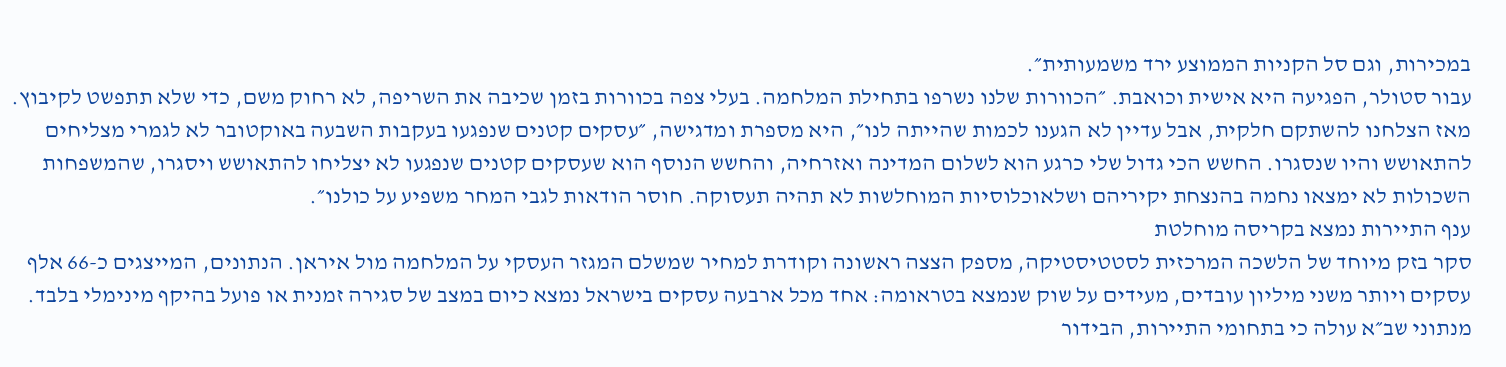במכירות, וגם סל הקניות הממוצע ירד משמעותית״.
עבור סטולר, הפגיעה היא אישית וכואבת. ״הכוורות שלנו נשרפו בתחילת המלחמה. בעלי צפה בכוורות בזמן שכיבה את השריפה, לא רחוק משם, כדי שלא תתפשט לקיבוץ. מאז הצלחנו להשתקם חלקית, אבל עדיין לא הגענו לכמות שהייתה לנו״, היא מספרת ומדגישה, ״עסקים קטנים שנפגעו בעקבות השבעה באוקטובר לא לגמרי מצליחים להתאושש והיו שנסגרו. החשש הכי גדול שלי כרגע הוא לשלום המדינה ואזרחיה, והחשש הנוסף הוא שעסקים קטנים שנפגעו לא יצליחו להתאושש ויסגרו, שהמשפחות השכולות לא ימצאו נחמה בהנצחת יקיריהם ושלאוכלוסיות המוחלשות לא תהיה תעסוקה. חוסר הודאות לגבי המחר משפיע על כולנו״.
ענף התיירות נמצא בקריסה מוחלטת
סקר בזק מיוחד של הלשכה המרכזית לסטטיסטיקה, מספק הצצה ראשונה וקודרת למחיר שמשלם המגזר העסקי על המלחמה מול איראן. הנתונים, המייצגים כ-66 אלף עסקים ויותר משני מיליון עובדים, מעידים על שוק שנמצא בטראומה: אחד מכל ארבעה עסקים בישראל נמצא כיום במצב של סגירה זמנית או פועל בהיקף מינימלי בלבד. מנתוני שב״א עולה כי בתחומי התיירות, הבידור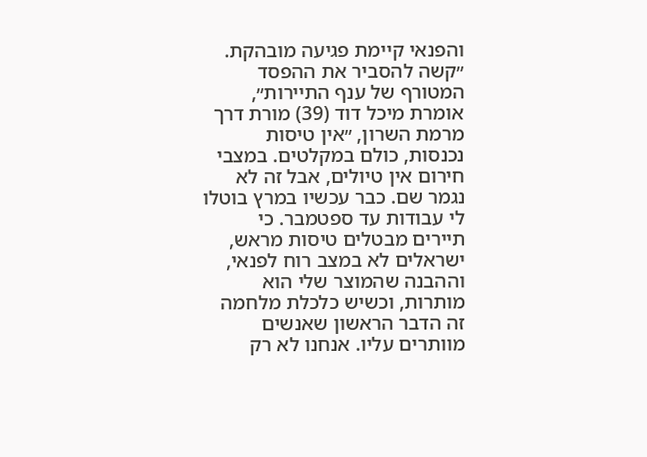והפנאי קיימת פגיעה מובהקת.
״קשה להסביר את ההפסד המטורף של ענף התיירות״, אומרת מיכל דוד (39) מורת דרך מרמת השרון, ״אין טיסות נכנסות, כולם במקלטים. במצבי חירום אין טיולים, אבל זה לא נגמר שם. כבר עכשיו במרץ בוטלו לי עבודות עד ספטמבר. כי תיירים מבטלים טיסות מראש, ישראלים לא במצב רוח לפנאי, וההבנה שהמוצר שלי הוא מותרות, וכשיש כלכלת מלחמה זה הדבר הראשון שאנשים מוותרים עליו. אנחנו לא רק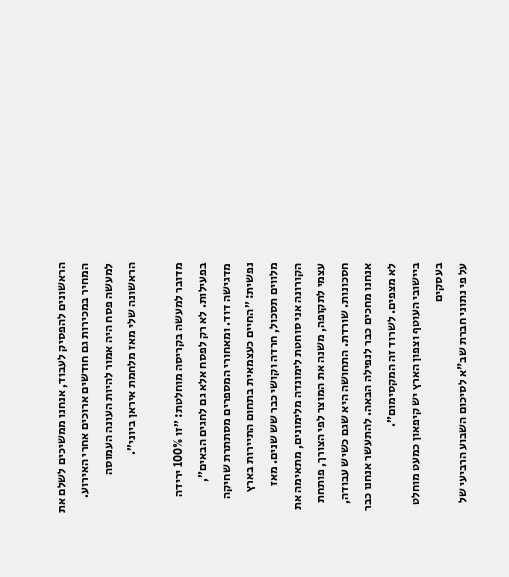הראשונים להפסיק לעבוד, אנחנו ממשיכים לשלם את המחיר במכירות גם חודשים ארוכים אחרי האירוע. למעשה פסח היה אמור להיות העונה העמוסה הראשונה שלי מאז מלחמת איראן ביוני״.

מדובר למעשה בקריסה מוחלטת: ״זו 100% ירידה בפעילות. לא רק לפסח אלא גם לחגים הבאים״, מדגישה דוד. ומאחורי המספרים מסתתרת שחיקה נפשית: ״החיים כעצמאית בתחום התיירות בארץ מלווים תסכול, חרדה וקושי כבר שש שנים. מאז הקורונה אני סוחטת לימונדה מלימונים, מתאימה את עצמי לתקופה, משנה את המוצר לפי הצורך, פותחת חסכונות. שורדת. התחושה היא שגם כשיש עבודה, אנחנו מחכים כבר לנפילה הבאה. להתעשר אנחנו כבר לא מצפים. לשרוד זה המקסימום״.
ביישובי העוטף וצפון הארץ יש קיפאון כמעט מוחלט בעסקים
על פי נתוני חברת שב"א לסיכום השבוע הרביעי של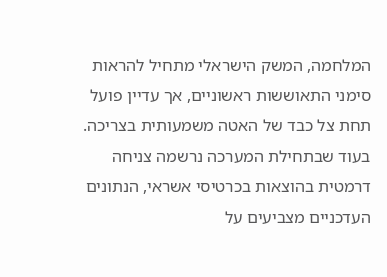המלחמה, המשק הישראלי מתחיל להראות סימני התאוששות ראשוניים, אך עדיין פועל תחת צל כבד של האטה משמעותית בצריכה. בעוד שבתחילת המערכה נרשמה צניחה דרמטית בהוצאות בכרטיסי אשראי, הנתונים העדכניים מצביעים על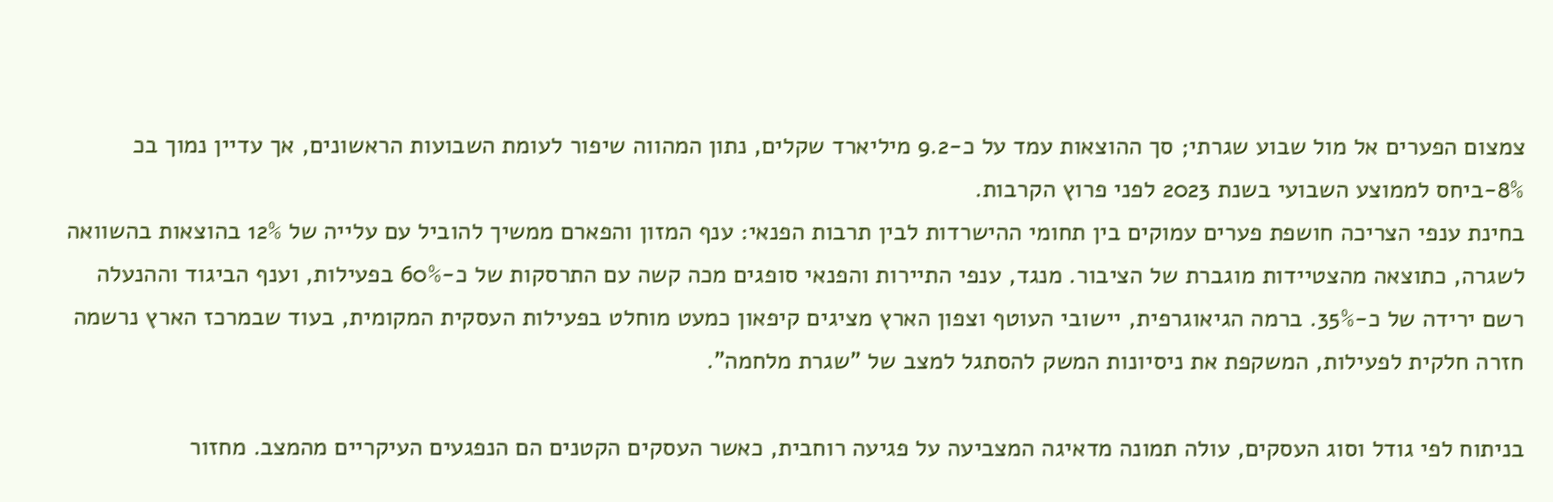צמצום הפערים אל מול שבוע שגרתי; סך ההוצאות עמד על כ-9.2 מיליארד שקלים, נתון המהווה שיפור לעומת השבועות הראשונים, אך עדיין נמוך בכ 8%-ביחס לממוצע השבועי בשנת 2023 לפני פרוץ הקרבות.
בחינת ענפי הצריכה חושפת פערים עמוקים בין תחומי ההישרדות לבין תרבות הפנאי: ענף המזון והפארם ממשיך להוביל עם עלייה של 12% בהוצאות בהשוואה לשגרה, כתוצאה מהצטיידות מוגברת של הציבור. מנגד, ענפי התיירות והפנאי סופגים מכה קשה עם התרסקות של כ-60% בפעילות, וענף הביגוד וההנעלה רשם ירידה של כ-35%. ברמה הגיאוגרפית, יישובי העוטף וצפון הארץ מציגים קיפאון כמעט מוחלט בפעילות העסקית המקומית, בעוד שבמרכז הארץ נרשמה חזרה חלקית לפעילות, המשקפת את ניסיונות המשק להסתגל למצב של "שגרת מלחמה".

בניתוח לפי גודל וסוג העסקים, עולה תמונה מדאיגה המצביעה על פגיעה רוחבית, כאשר העסקים הקטנים הם הנפגעים העיקריים מהמצב. מחזור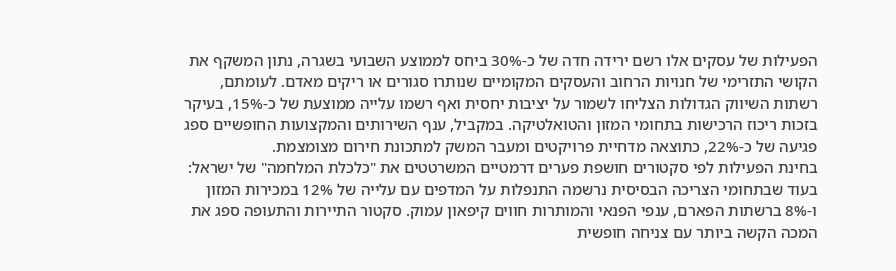הפעילות של עסקים אלו רשם ירידה חדה של כ-30% ביחס לממוצע השבועי בשגרה, נתון המשקף את הקושי התזרימי של חנויות הרחוב והעסקים המקומיים שנותרו סגורים או ריקים מאדם. לעומתם, רשתות השיווק הגדולות הצליחו לשמור על יציבות יחסית ואף רשמו עלייה ממוצעת של כ-15%, בעיקר בזכות ריכוז הרכישות בתחומי המזון והטואלטיקה. במקביל, ענף השירותים והמקצועות החופשיים ספג פגיעה של כ-22%, כתוצאה מדחיית פרויקטים ומעבר המשק למתכונת חירום מצומצמת.
בחינת הפעילות לפי סקטורים חושפת פערים דרמטיים המשרטטים את "כלכלת המלחמה" של ישראל: בעוד שבתחומי הצריכה הבסיסית נרשמה התנפלות על המדפים עם עלייה של 12% במכירות המזון ו-8% ברשתות הפארם, ענפי הפנאי והמותרות חווים קיפאון עמוק. סקטור התיירות והתעופה ספג את המכה הקשה ביותר עם צניחה חופשית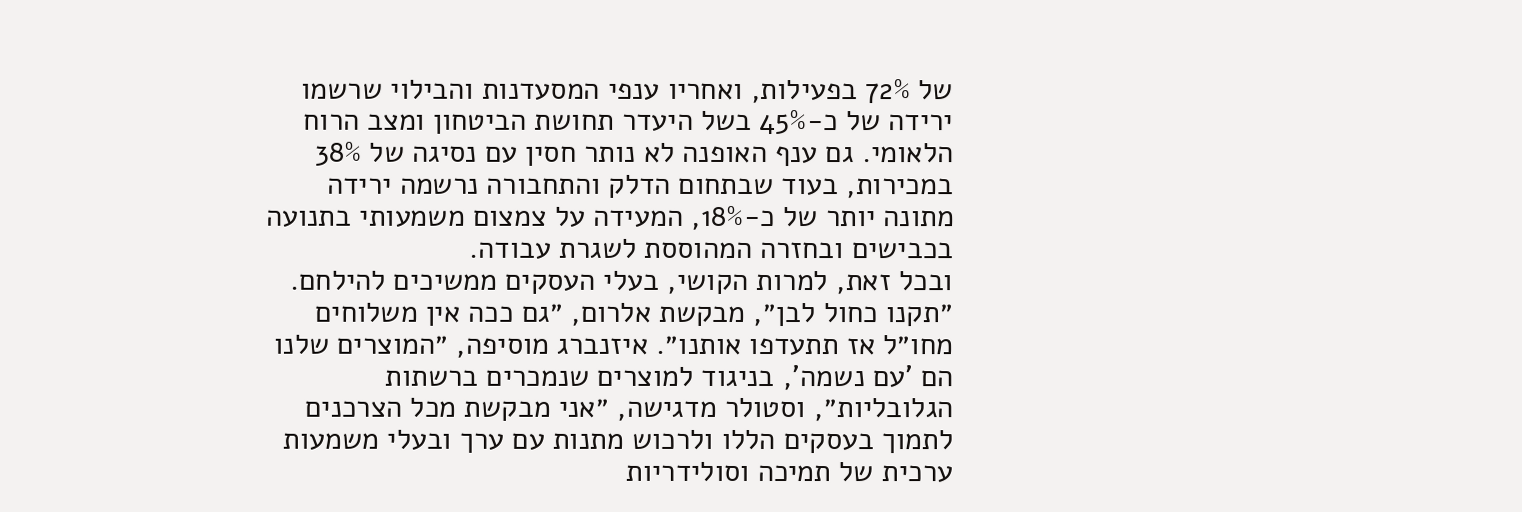של 72% בפעילות, ואחריו ענפי המסעדנות והבילוי שרשמו ירידה של כ-45% בשל היעדר תחושת הביטחון ומצב הרוח הלאומי. גם ענף האופנה לא נותר חסין עם נסיגה של 38% במכירות, בעוד שבתחום הדלק והתחבורה נרשמה ירידה מתונה יותר של כ-18%, המעידה על צמצום משמעותי בתנועה בכבישים ובחזרה המהוססת לשגרת עבודה.
ובכל זאת, למרות הקושי, בעלי העסקים ממשיכים להילחם. ״תקנו כחול לבן״, מבקשת אלרום, ״גם ככה אין משלוחים מחו״ל אז תתעדפו אותנו״. איזנברג מוסיפה, ״המוצרים שלנו הם 'עם נשמה', בניגוד למוצרים שנמכרים ברשתות הגלובליות״, וסטולר מדגישה, ״אני מבקשת מכל הצרכנים לתמוך בעסקים הללו ולרכוש מתנות עם ערך ובעלי משמעות ערכית של תמיכה וסולידריות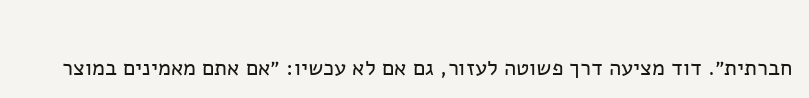חברתית״. דוד מציעה דרך פשוטה לעזור, גם אם לא עכשיו: ״אם אתם מאמינים במוצר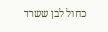כחול לבן ששרד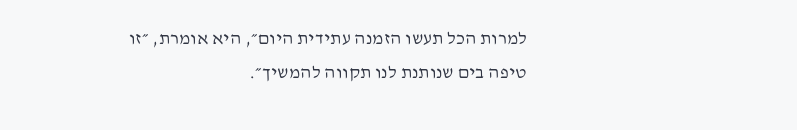למרות הכל תעשו הזמנה עתידית היום״, היא אומרת, ״זו טיפה בים שנותנת לנו תקווה להמשיך״.